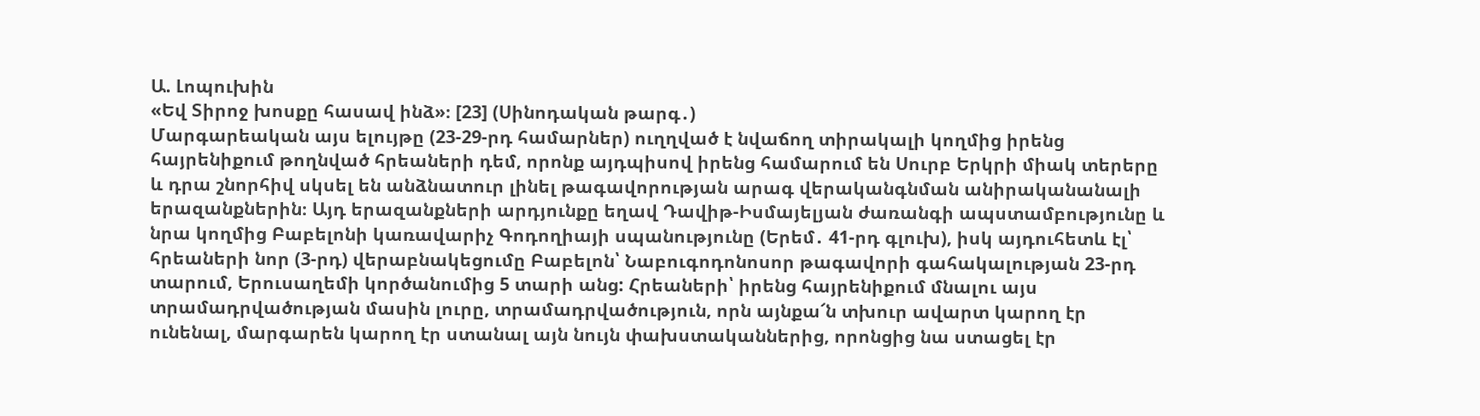Ա. Լոպուխին
«Եվ Տիրոջ խոսքը հասավ ինձ»։ [23] (Սինոդական թարգ․)
Մարգարեական այս ելույթը (23-29-րդ համարներ) ուղղված է նվաճող տիրակալի կողմից իրենց հայրենիքում թողնված հրեաների դեմ, որոնք այդպիսով իրենց համարում են Սուրբ Երկրի միակ տերերը և դրա շնորհիվ սկսել են անձնատուր լինել թագավորության արագ վերականգնման անիրականանալի երազանքներին։ Այդ երազանքների արդյունքը եղավ Դավիթ-Իսմայելյան ժառանգի ապստամբությունը և նրա կողմից Բաբելոնի կառավարիչ Գոդողիայի սպանությունը (Երեմ․ 41-րդ գլուխ), իսկ այդուհետև էլ՝ հրեաների նոր (3-րդ) վերաբնակեցումը Բաբելոն՝ Նաբուգոդոնոսոր թագավորի գահակալության 23-րդ տարում, Երուսաղեմի կործանումից 5 տարի անց: Հրեաների՝ իրենց հայրենիքում մնալու այս տրամադրվածության մասին լուրը, տրամադրվածություն, որն այնքա՜ն տխուր ավարտ կարող էր ունենալ, մարգարեն կարող էր ստանալ այն նույն փախստականներից, որոնցից նա ստացել էր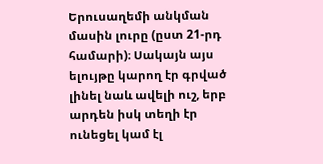Երուսաղեմի անկման մասին լուրը (ըստ 21-րդ համարի)։ Սակայն այս ելույթը կարող էր գրված լինել նաև ավելի ուշ, երբ արդեն իսկ տեղի էր ունեցել կամ էլ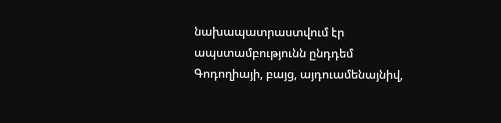նախապատրաստվում էր ապստամբությունն ընդդեմ Գոդողիայի, բայց, այդուամենայնիվ,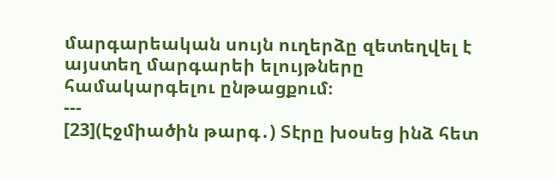մարգարեական սույն ուղերձը զետեղվել է այստեղ մարգարեի ելույթները համակարգելու ընթացքում։
---
[23](Էջմիածին թարգ․) Տէրը խօսեց ինձ հետ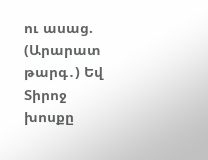ու ասաց.
(Արարատ թարգ․) Եվ Տիրոջ խոսքը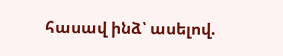հասավ ինձ՝ ասելով.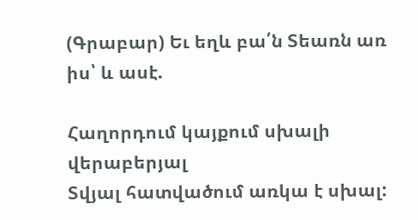(Գրաբար) Եւ եղև բա՛ն Տեառն առ իս՝ և ասէ.

Հաղորդում կայքում սխալի վերաբերյալ
Տվյալ հատվածում առկա է սխալ: